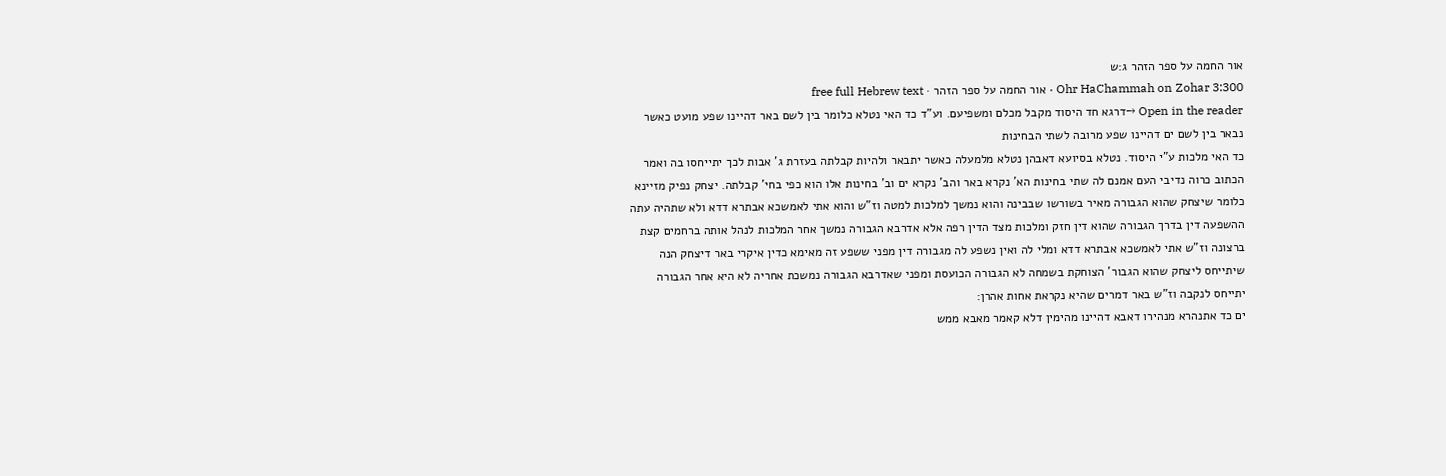אור החמה על ספר הזהר ג:ש
Ohr HaChammah on Zohar 3:300 · אור החמה על ספר הזהר · free full Hebrew text
Open in the reader →דרגא חד היסוד מקבל מכלם ומשפיעם. וע"ד כד האי נטלא כלומר בין לשם באר דהיינו שפע מועט כאשר נבאר בין לשם ים דהיינו שפע מרובה לשתי הבחינות
כד האי מלכות ע"י היסוד. נטלא בסיועא דאבהן נטלא מלמעלה כאשר יתבאר ולהיות קבלתה בעזרת ג' אבות לכך יתייחסו בה ואמר הכתוב כרוה נדיבי העם אמנם לה שתי בחינות הא' נקרא באר והב' נקרא ים וב' בחינות אלו הוא כפי בחי' קבלתה. יצחק נפיק מזיינא כלומר שיצחק שהוא הגבורה מאיר בשורשו שבבינה והוא נמשך למלכות למטה וז"ש והוא אתי לאמשכא אבתרא דדא ולא שתהיה עתה ההשפעה דין בדרך הגבורה שהוא דין חזק ומלכות מצד הדין רפה אלא אדרבא הגבורה נמשך אחר המלכות לנהל אותה ברחמים קצת ברצונה וז"ש אתי לאמשכא אבתרא דדא ומלי לה ואין נשפע לה מגבורה דין מפני ששפע זה מאימא כדין איקרי באר דיצחק הנה שיתייחס ליצחק שהוא הגבור' הצוחקת בשמחה לא הגבורה הכועסת ומפני שאדרבא הגבורה נמשכת אחריה לא היא אחר הגבורה יתייחס לנקבה וז"ש באר דמרים שהיא נקראת אחות אהרן:
ים כד אתנהרא מנהירו דאבא דהיינו מהימין דלא קאמר מאבא ממש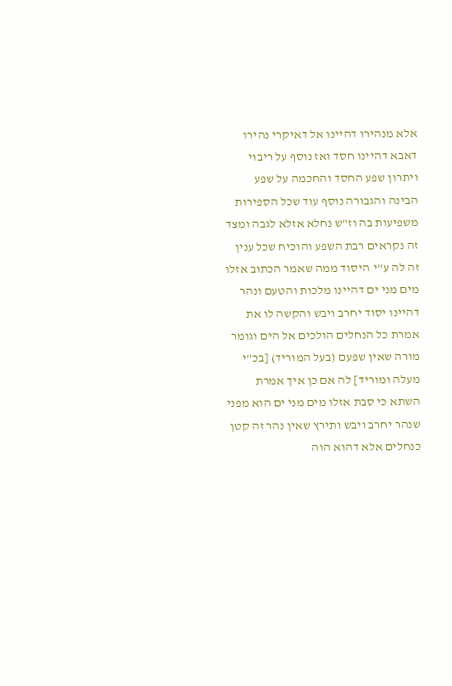אלא מנהירו דהיינו אל דאיקרי נהירו דאבא דהיינו חסד ואז נוסף על ריבוי ויתרון שפע החסד והחכמה על שפע הבינה והגבורה נוסף עוד שכל הספירות משפיעות בה וז"ש נחלא אזלא לגבה ומצד זה נקראים רבת השפע והוכיח שכל ענין זה לה ע"י היסוד ממה שאמר הכתוב אזלו מים מני ים דהיינו מלכות והטעם ונהר דהיינו יסוד יחרב ויבש והקשה לו את אמרת כל הנחלים הולכים אל הים וגומר מורה שאין שפעם (בעל המוריד) [בכ"י מעלה ומוריד] לה אם כן איך אמרת השתא כי סבת אזלו מים מני ים הוא מפני שנהר יחרב ויבש ותירץ שאין נהר זה קטן כנחלים אלא דהוא הוה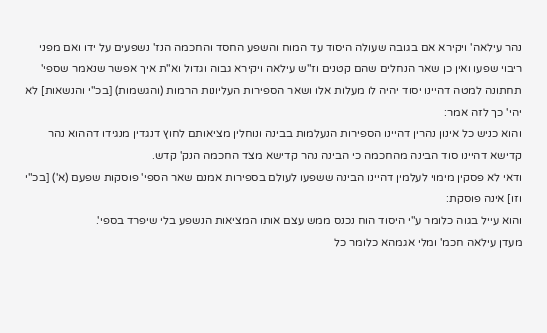נהר עילאה' ויקירא אם בגובה שעולה היסוד עד המוח והשפע החסד והחכמה הנז' נשפעים על ידו ואם מפני ריבוי שפעו ואין כן שאר הנחלים שהם קטנים וז"ש עילאה ויקירא גבוה וגדול וא"ת איך אפשר שנאמר שספי' תחתונה למטה דהיינו יסוד יהיה לו מעלות אלו ושאר הספירות העליונות הרמות (והגשמות) [בכ"י והנשאות] לא יהי' כך לזה אמר:
והוא כניש כל אינון נהרין דהיינו הספירות הנעלמות בבינה ונוחלין מציאותם לחוץ דנגדין מנגידו דההוא נהר קדישא דהיינו סוד הבינה מהחכמה כי הבינה נהר קדישא מצד החכמה הנק' קדש.
ודאי לא פסקין מימוי לעלמין דהיינו הבינה ששפעו לעולם בספירות אמנם שאר הספי' פוסקות שפעם (א') [בכ"י וזו] אינה פוסקת:
והוא עייל בגוה כלומר ע"י היסוד הוח נכנס ממש עצם אותו המציאות הנשפע בלי שיפרד בספי'.
מעדן עילאה חכמ' ומלי אגמהא כלומר כל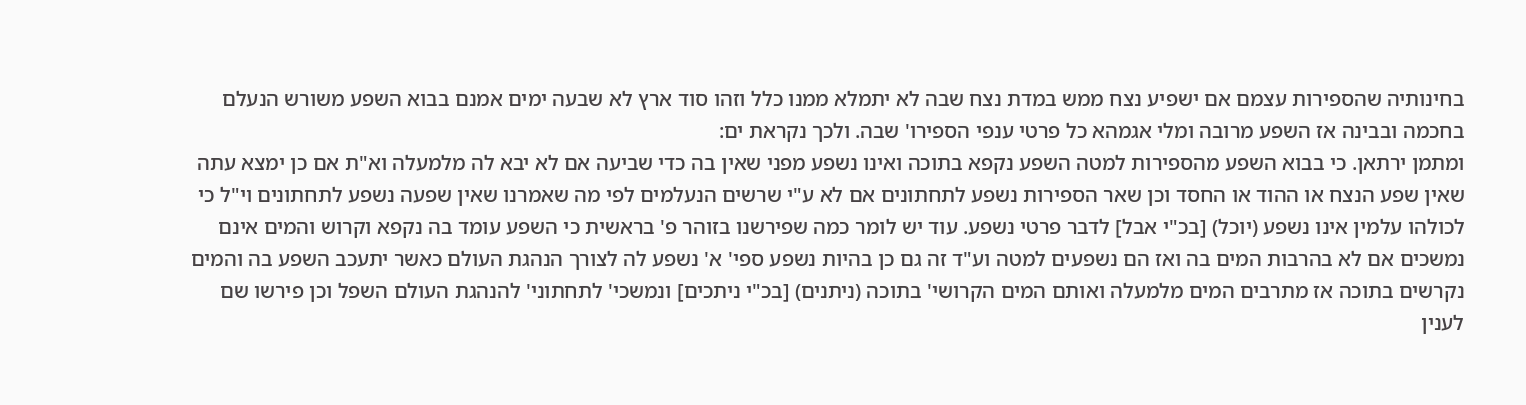בחינותיה שהספירות עצמם אם ישפיע נצח ממש במדת נצח שבה לא יתמלא ממנו כלל וזהו סוד ארץ לא שבעה ימים אמנם בבוא השפע משורש הנעלם בחכמה ובבינה אז השפע מרובה ומלי אגמהא כל פרטי ענפי הספירו' שבה. ולכך נקראת ים:
ומתמן ירתאן. כי בבוא השפע מהספירות למטה השפע נקפא בתוכה ואינו נשפע מפני שאין בה כדי שביעה אם לא יבא לה מלמעלה וא"ת אם כן ימצא עתה שאין שפע הנצח או ההוד או החסד וכן שאר הספירות נשפע לתחתונים אם לא ע"י שרשים הנעלמים לפי מה שאמרנו שאין שפעה נשפע לתחתונים וי"ל כי לכולהו עלמין אינו נשפע (יוכל) [בכ"י אבל] לדבר פרטי נשפע. עוד יש לומר כמה שפירשנו בזוהר פ' בראשית כי השפע עומד בה נקפא וקרוש והמים אינם נמשכים אם לא בהרבות המים בה ואז הם נשפעים למטה וע"ד זה גם כן בהיות נשפע ספי' א' נשפע לה לצורך הנהגת העולם כאשר יתעכב השפע בה והמים נקרשים בתוכה אז מתרבים המים מלמעלה ואותם המים הקרושי' בתוכה (ניתנים) [בכ"י ניתכים] ונמשכי' לתחתוני' להנהגת העולם השפל וכן פירשו שם לענין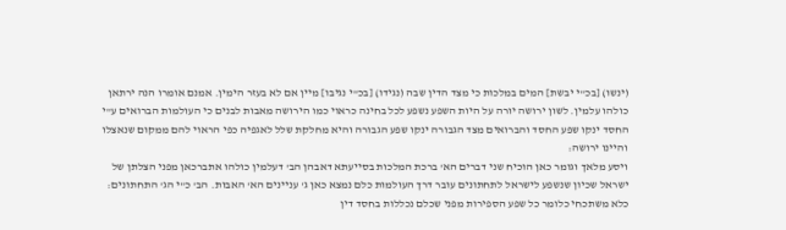(ינשו) [בכ"י יבשת] המים במלכות כי מצד הדין שבה (נגידו) [בכ"י נגיבו] מיין אם לא בעזר הימין. אמנם אומרו הנה ירתאן כולהו עלמין. לשון ירושה יורה על היות השפע נשפע לכל בחינה כראוי כמו הירושה מאבות לבנים כי העולמות הברואים ע"י החסד ינקו שפע החסד והברואים מצד הגבורה ינקו שפע הגבורה והיא מחלקת שלל לאגפיה כפי הראוי להם ממקום שנאצלו והיינו ירושה:
ויסע מלאך וגומר כאן הוכיח שני דברים הא' ברכת המלכות בסייעתא דאבהן הב' דעלמין כולהו אתברכאן מפני הצלתן של ישראל שכיון שנשפע לישראל לתחתונים עובר דרך העולמות כלם נמצא כאן ג' עניינים הא' האבות. הב' כ"י הג' התחתונים:
כלא משתכחי כלומר כל שפע הספירות מפני שכלם נכללות בחסד דין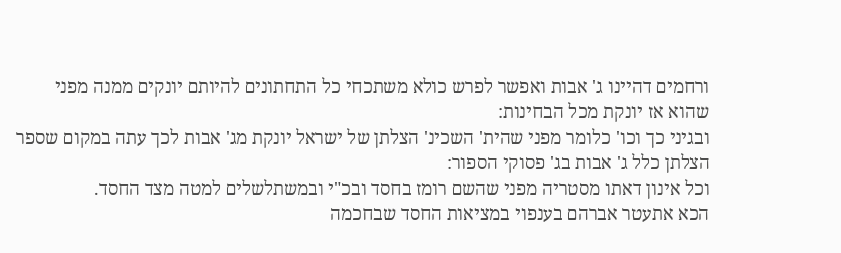ורחמים דהיינו ג' אבות ואפשר לפרש כולא משתכחי כל התחתונים להיותם יונקים ממנה מפני שהוא אז יונקת מכל הבחינות:
ובגיני כך וכו' כלומר מפני שהית' השכינ' הצלתן של ישראל יונקת מג' אבות לכך עתה במקום שספר הצלתן כלל ג' אבות בג' פסוקי הספור:
וכל אינון דאתו מסטריה מפני שהשם רומז בחסד ובכ"י ובמשתלשלים למטה מצד החסד.
הכא אתעטר אברהם בענפוי במציאות החסד שבחכמה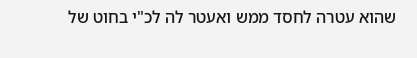שהוא עטרה לחסד ממש ואעטר לה לכ"י בחוט של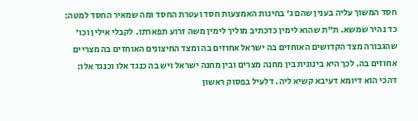חסד המשוך עליה בענין שהם ג' בחינות האמצעות חסד ועטרת החסד ומה שמאיר החסד למטה:
כד נהיר שמשא. ת"ת שהוא לימין כדכתיב מוליך לימין משה זרוע תפארתו. לקבלי אילין וכו' שהגבורה מצד הקדושים האוחזים בה ישראל אחוזים בה ומצד החיצונים האוחזים בה מצריים אחוזים בה. לכך היא בינונית בין מחנה מצרים ובין מחנה ישראל ויש בה כנגד אלו וכנגד אלו:
דהכי הוא דיומא דעיבא קשיא ליה. דלעיל בפסוק ראשון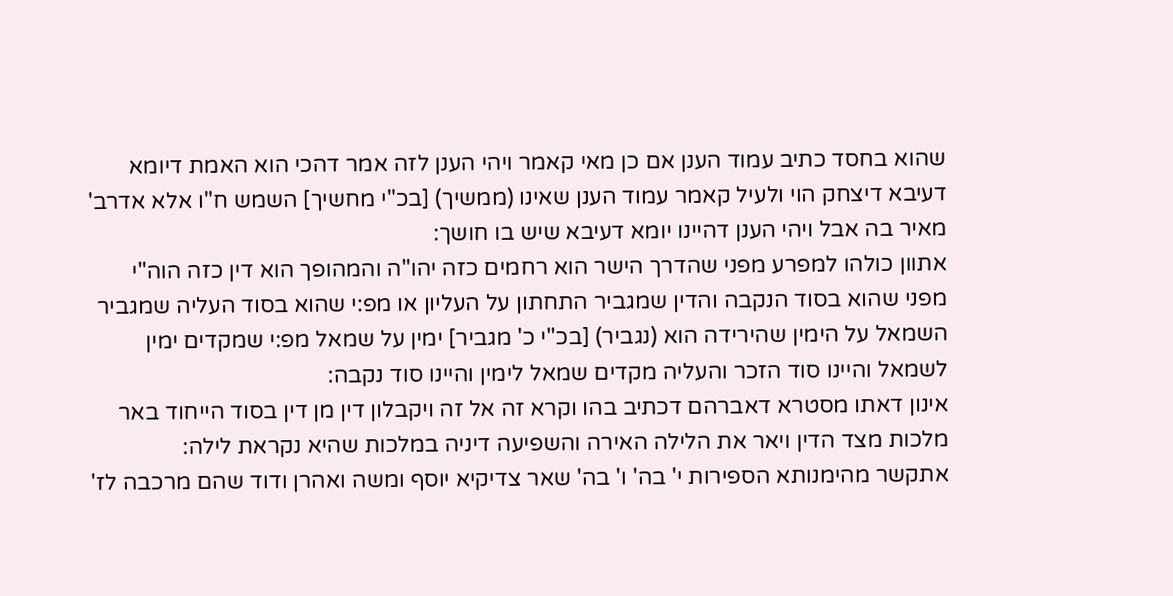שהוא בחסד כתיב עמוד הענן אם כן מאי קאמר ויהי הענן לזה אמר דהכי הוא האמת דיומא דעיבא דיצחק הוי ולעיל קאמר עמוד הענן שאינו (ממשיך) [בכ"י מחשיך] השמש ח"ו אלא אדרב' מאיר בה אבל ויהי הענן דהיינו יומא דעיבא שיש בו חושך:
אתוון כולהו למפרע מפני שהדרך הישר הוא רחמים כזה יהו"ה והמהופך הוא דין כזה הוה"י מפני שהוא בסוד הנקבה והדין שמגביר התחתון על העליון או מפ:י שהוא בסוד העליה שמגביר השמאל על הימין שהירידה הוא (נגביר) [בכ"י כ' מגביר] ימין על שמאל מפ:י שמקדים ימין לשמאל והיינו סוד הזכר והעליה מקדים שמאל לימין והיינו סוד נקבה:
אינון דאתו מסטרא דאברהם דכתיב בהו וקרא זה אל זה ויקבלון דין מן דין בסוד הייחוד באר מלכות מצד הדין ויאר את הלילה האירה והשפיעה דיניה במלכות שהיא נקראת לילה:
אתקשר מהימנותא הספירות י' בה' ו' בה' שאר צדיקיא יוסף ומשה ואהרן ודוד שהם מרכבה לז'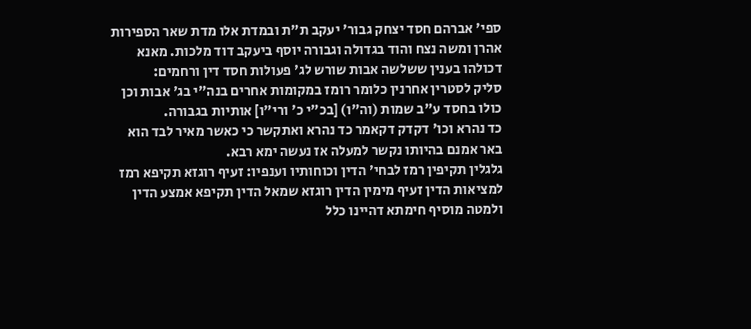ספי' אברהם חסד יצחק גבור' יעקב ת"ת ובמדת אלו מדת שאר הספירות אהרן ומשה נצח והוד בגדולה וגבורה יוסף ביעקב דוד מלכות. מאנא דכולהו בענין ששלשה אבות שורש לג' פעולות חסד דין ורחמים:
סליק לסטרין אחרנין כלומר רומז במקומות אחרים בנה"י בג' אבות וכן כולו בחסד ע"ב שמות (וה"ו) [בכ"י כ' ורי"ו] אותיות בגבורה.
כד נהרא וכו' דקדק דקאמר כד נהרא ואתקשר כי כאשר מאיר לבד הוא באר אמנם בהיותו נקשר למעלה אז נעשה ימא רבא.
גלגלין תקיפין רמז לבחי' הדין וכוחותיו וענפיו: זעיף רוגזא תקיפא רמז למציאות הדין זעיף מימין הדין רוגזא שמאל הדין תקיפא אמצע הדין ולמטה מוסיף חימתא דהיינו כלל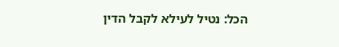הכל: נטיל לעילא לקבל הדין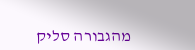מהגבורה סליק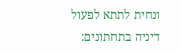ונחית לתתא לפעול דיניה בתחתונים: